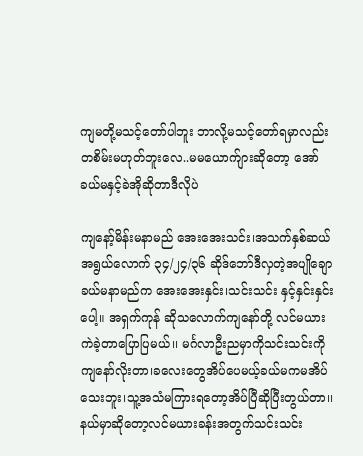ကျမတို့မသင့်တော်ပါဘူး ဘာလို့မသင့်တော်ရမှာလည်း တစိမ်းမဟုတ်ဘူးလေ..မမယောက်ျားဆိုတော့ အော် ခယ်မနှင့်ခဲအိုဆိုတာဒီလိုပဲ

ကျနော့်မိန်းမနာမည် အေးအေးသင်း၊အသက်နှစ်ဆယ်အရွယ်လောက် ၃၄/၂၄/၃၆ ဆိုဒ်ဘော်ဒီလှတဲ့အပျိုချော ခယ်မနာမည်က အေးအေးနှင်း၊သင်းသင်း နှင့်နှင်းနှင်းပေါ့။ အရှက်ကုန် ဆိုသလောက်ကျနော်တို့ လင်မယားကဲခဲ့တာပြောပြမယ်၊၊ မင်္ဂလာဦးညမှာကိုသင်းသင်းကိုကျနော်လိုးတာ၊ခလေးတွေအိပ်ပေမယ့်ခယ်မကမအိပ်သေးဘူး၊သူ့အသံမကြားရတော့အိပ်ပြီဆိုပြီးတွယ်တာ၊၊နယ်မှာဆိုတော့လင်မယားခန်းအတွက်သင်းသင်း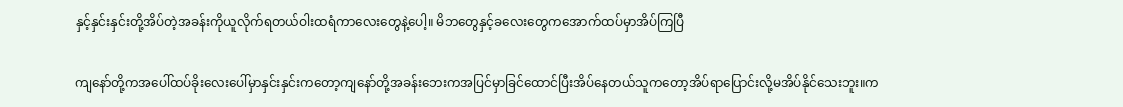နှင့်နှင်းနှင်းတို့အိပ်တဲ့အခန်းကိုယူလိုက်ရတယ်ဝါးထရံကာလေးတွေနဲ့ပေါ့။ မိဘတွေနှင့်ခလေးတွေကအောက်ထပ်မှာအိပ်ကြပြီ

ကျနော်တို့ကအပေါ်ထပ်ခိုးလေးပေါ်မှာနှင်းနှင်းကတော့ကျနော်တို့အခန်းဘေးကအပြင်မှာခြင်ထောင်ပြီးအိပ်နေတယ်သူကတော့အိပ်ရာပြောင်းလို့မအိပ်နိုင်သေးဘူး။က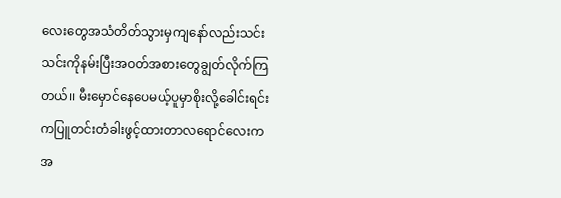လေးတွေအသံတိတ်သွားမှကျနော်လည်းသင်းသင်းကိုနမ်းပြီးအဝတ်အစားတွေချွတ်လိုက်ကြတယ်၊၊ မီးမှောင်နေပေမယ့်ပူမှာစိုးလို့ခေါင်းရင်းကပြူတင်းတံခါးဖွင့်ထားတာလရောင်လေးကအ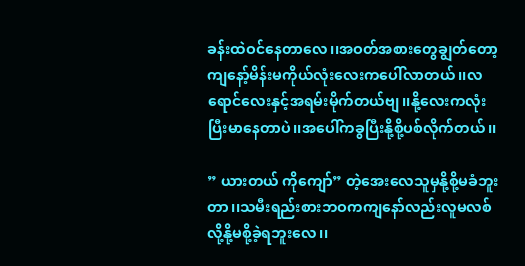ခန်းထဲဝင်နေတာလေ၊၊အဝတ်အစားတွေချွတ်တော့ကျနော့်မိန်းမကိုယ်လုံးလေးကပေါ်လာတယ်၊၊လရောင်လေးနှင့်အရမ်းမိုက်တယ်ဗျ၊၊နို့လေးကလုံးပြီးမာနေတာပဲ၊၊အပေါ်ကခွပြီးနို့စို့ပစ်လိုက်တယ်၊၊

” ယားတယ် ကိုကျော်” တဲ့အေးလေသူမှနို့စို့မခံဘူးတာ၊၊သမီးရည်းစားဘဝကကျနော်လည်းလူမလစ်လို့နို့မစို့ခဲ့ရဘူးလေ၊၊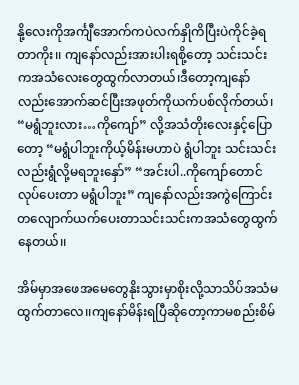နို့လေးကိုအင်္ကျီအောက်ကပဲလက်နှိုကိပြီးပဲကိုင်ခဲ့ရတာကိုး၊၊ ကျနော်လည်းအားပါးရစို့တော့ သင်းသင်းကအသံလေးတွေထွက်လာတယ်၊ဒီတော့ကျနော်လည်းအောက်ဆင်ပြီးအဖုတ်ကိုယက်ပစ်လိုက်တယ်၊ “မရွံဘူးလား…ကိုကျော်” လို့အသံတိုးလေးနှင့်ပြောတော့ “မရွံပါဘူးကိုယ့်မိန်းမဟာပဲ ရွံပါဘူး သင်းသင်းလည်းရွံလို့မရဘူးနှော်” “အင်းပါ..ကိုကျော်တောင်လုပ်ပေးတာ မရွံပါဘူး” ကျနော်လည်းအကွဲကြောင်းတလျောက်ယက်ပေးတာသင်းသင်းကအသံတွေထွက်နေတယ်၊၊

အိမ်မှာအဖေအမေတွေနိုးသွားမှာစိုးလို့သာသိပ်အသံမထွက်တာလေ၊၊ကျနော်မိန်းရပြီဆိုတော့ကာမစည်းစိမ်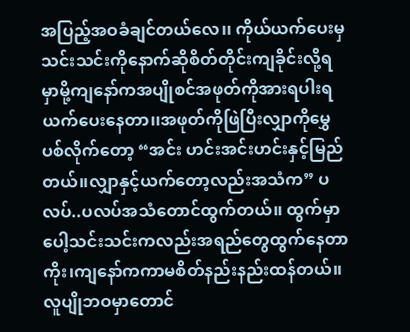အပြည့်အဝခံချင်တယ်လေ၊၊ ကိုယ်ယက်ပေးမှသင်းသင်းကိုနောက်ဆိုစိတ်တိုင်းကျခိုင်းလို့ရမှာမို့ကျနော်ကအပျိုစင်အဖုတ်ကိုအားရပါးရယက်ပေးနေတာ၊၊အဖုတ်ကိုဖြဲပြီးလျှာကိုမွှေပစ်လိုက်တော့ “အင်း ဟင်းအင်းဟင်းနှင့်မြည်တယ်၊၊လျှာနှင့်ယက်တော့လည်းအသံက” ပလပ်..ပလပ်အသံတောင်ထွက်တယ်၊၊ ထွက်မှာပေါ့သင်းသင်းကလည်းအရည်တွေထွက်နေတာကိုး၊ကျနော်ကကာမစိတ်နည်းနည်းထန်တယ်၊၊လူပျိုဘဝမှာတောင်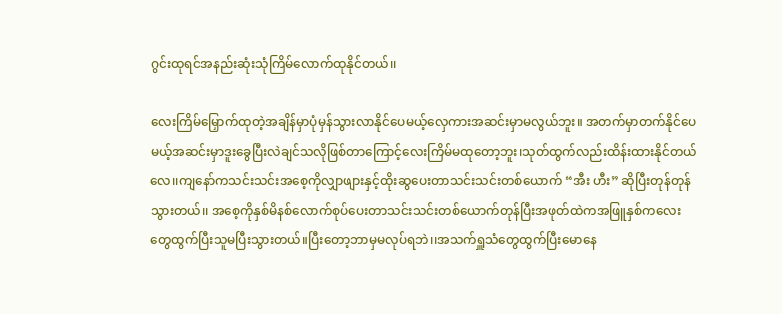ဂွင်းထုရင်အနည်းဆုံးသုံကြိမ်လောက်ထုနိုင်တယ်၊၊

လေးကြိမ်မြှောက်ထုတဲ့အချိန်မှာပုံမှန်သွားလာနိုင်ပေမယ့်လှေကားအဆင်းမှာမလွယ်ဘူး။ အတက်မှာတက်နိုင်ပေမယ့်အဆင်းမှာဒူးခွေပြီးလဲချင်သလိုဖြစ်တာကြောင့်လေးကြိမ်မထုတော့ဘူး၊သုတ်ထွက်လည်းထိန်းထားနိုင်တယ်လေ၊၊ကျနော်ကသင်းသင်းအစေ့ကိုလျှာဖျားနှင့်ထိုးဆွပေးတာသင်းသင်းတစ်ယောက် “အီး ဟီး” ဆိုပြီးတုန်တုန်သွားတယ်၊၊ အစေ့ကိုနှစ်မိနစ်လောက်စုပ်ပေးတာသင်းသင်းတစ်ယောက်တုန်ပြီးအဖုတ်ထဲကအဖြူနှစ်ကလေးတွေထွက်ပြီးသူမပြီးသွားတယ်။ပြီးတော့ဘာမှမလုပ်ရဘဲ၊၊အသက်ရှူသံတွေထွက်ပြီးမောနေ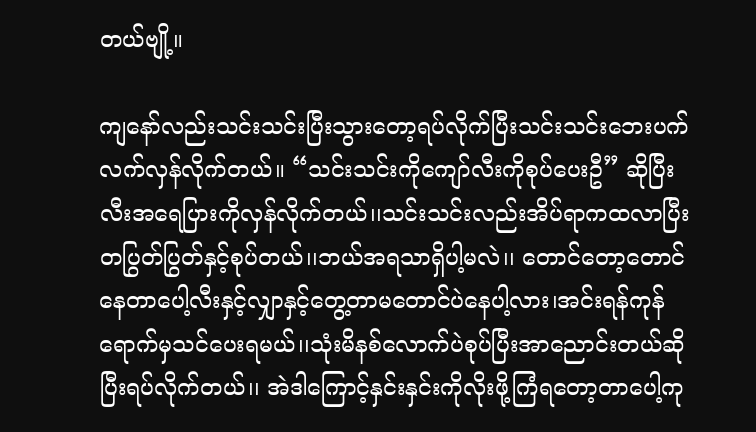တယ်ဗျို့။

ကျနော်လည်းသင်းသင်းပြီးသွားတော့ရပ်လိုက်ပြီးသင်းသင်းဘေးပက်လက်လှန်လိုက်တယ်။ “သင်းသင်းကိုကျော်လီးကိုစုပ်ပေးဦ” ဆိုပြီးလီးအရေပြားကိုလှန်လိုက်တယ်၊၊သင်းသင်းလည်းအိပ်ရာကထလာပြီးတပြွတ်ပြွတ်နှင့်စုပ်တယ်၊၊ဘယ်အရသာရှိပါ့မလဲ၊၊ တောင်တော့တောင်နေတာပေါ့လီးနှင့်လျှာနှင့်တွေ့တာမတောင်ပဲနေပါ့လား၊အင်းရန်ကုန်ရောက်မှသင်ပေးရမယ်၊၊သုံးမိနစ်လောက်ပဲစုပ်ပြီးအာညောင်းတယ်ဆိုပြီးရပ်လိုက်တယ်၊၊ အဲဒါကြောင့်နှင်းနှင်းကိုလိုးဖို့ကြံရတော့တာပေါ့ကု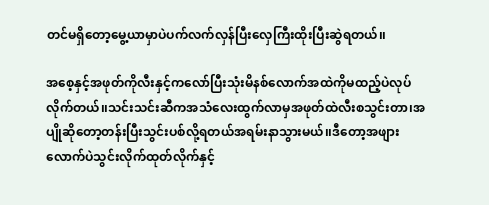တင်မရှိတော့မွေ့ယာမှာပဲပက်လက်လှန်ပြီးလှေကြီးထိုးပြီးဆွဲရတယ်၊၊

အစေ့နှင့်အဖုတ်ကိုလီးနှင့်ကလော်ပြီးသုံးမိနစ်လောက်အထဲကိုမထည့်ပဲလုပ်လိုက်တယ်၊၊သင်းသင်းဆီကအသံလေးထွက်လာမှအဖုတ်ထဲလီးစသွင်းတာ၊အပျိုဆိုတော့တန်းပြီးသွင်းပစ်လို့ရတယ်အရမ်းနာသွားမယ်၊၊ဒီတော့အဖျားလောက်ပဲသွင်းလိုက်ထုတ်လိုက်နှင့်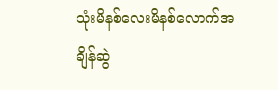သုံးမိနစ်လေးမိနစ်လောက်အချိန်ဆွဲ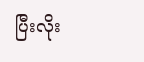ပြီးလိုး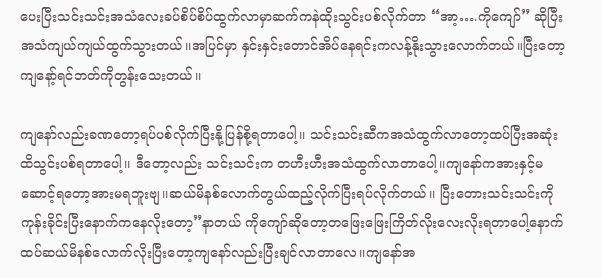ပေးပြီးသင်းသင်းအသံလေးခပ်စိပ်စိပ်ထွက်လာမှာဆက်ကနဲထိုးသွင်းပစ်လိုက်တာ “အာ့….ကိုကျော်” ဆိုပြီးအသံကျယ်ကျယ်ထွက်သွားတယ်၊၊အပြင်မှာ နှင်းနှင်းတောင်အိပ်နေရင်းကလန့်နိုးသွားလောက်တယ်။ပြီးတော့ကျနော့်ရင်ဘတ်ကိုတွန်းသေးတယ်၊၊

ကျနော်လည်းခဏတော့ရပ်ပစ်လိုက်ပြီးနို့ပြန်စို့ရတာပေါ့၊၊ သင်းသင်းဆီကအသံထွက်လာတော့ထပ်ပြီးအဆုံးထိသွင်းပစ်ရတာပေါ့၊၊ ဒီတော့လည်း သင်းသင်းက တဟီးဟီးအသံထွက်လာတာပေါ့၊၊ကျနော်ကအားနှင့်မဆောင့်ရတော့အားမရဘူးဗျ၊၊ဆယ်မိနစ်လောက်တွယ်ထည့်လိုက်ပြီးရပ်လိုက်တယ်၊၊ ပြီးတေားသင်းသင်းကိုကုန်းခိုင်းပြီးနောက်ကနေလိုးတော့”နာတယ် ကိုကျော်ဆိုတော့တဖြေးဖြေးကြိတ်လိုးလေးလိုးရတာပေါ့နောက်ထပ်ဆယ်မိနစ်လောက်လိုးပြီးတော့ကျနော်လည်းပြီးချင်လာတာလေ၊၊ကျနော်အ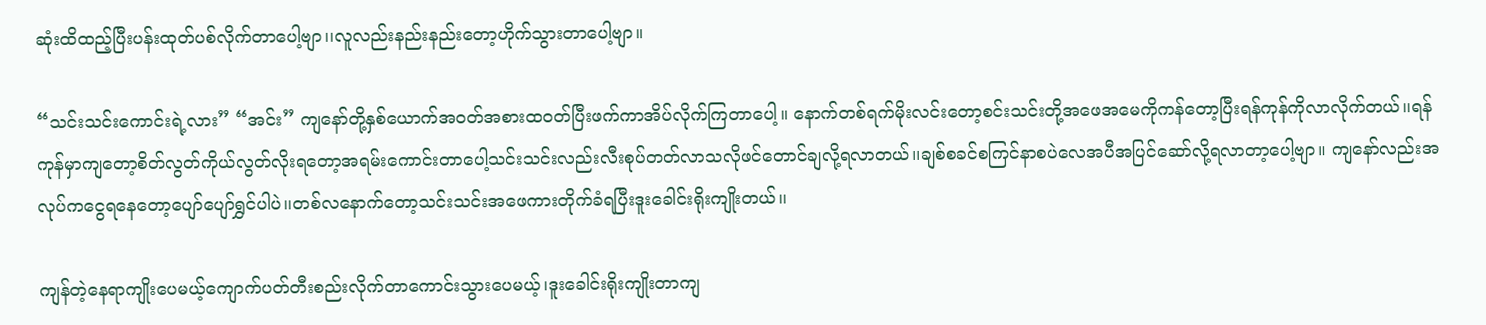ဆုံးထိထည့်ပြီးပန်းထုတ်ပစ်လိုက်တာပေါ့ဗျာ၊၊လူလည်းနည်းနည်းတော့ဟိုက်သွားတာပေါ့ဗျာ။

“သင်းသင်းကောင်းရဲ့လား” “အင်း” ကျနော်တို့နှစ်ယောက်အဝတ်အစားထဝတ်ပြီးဖက်ကာအိပ်လိုက်ကြတာပေါ့။ နောက်တစ်ရက်မိုးလင်းတော့စင်းသင်းတို့အဖေအမေကိုကန်တော့ပြီးရန်ကုန်ကိုလာလိုက်တယ်၊၊ရန်ကုန်မှာကျတော့စိတ်လွတ်ကိုယ်လွတ်လိုးရတော့အရမ်းကောင်းတာပေါ့သင်းသင်းလည်းလီးစုပ်တတ်လာသလိုဖင်တောင်ချလို့ရလာတယ်၊၊ချစ်စခင်စကြင်နာစပဲလေအပီအပြင်ဆော်လို့ရလာတာ့ပေါ့ဗျာ။ ကျနော်လည်းအလုပ်ကငွေရနေတော့ပျော်ပျော်ရွှင်ပါပဲ၊၊တစ်လနောက်တော့သင်းသင်းအဖေကားတိုက်ခံရပြီးဒူးခေါင်းရိုးကျိုးတယ်၊၊

ကျန်တဲ့နေရာကျိုးပေမယ့်ကျောက်ပတ်တီးစည်းလိုက်တာကောင်းသွားပေမယ့်၊ဒူးခေါင်းရိုးကျိုးတာကျ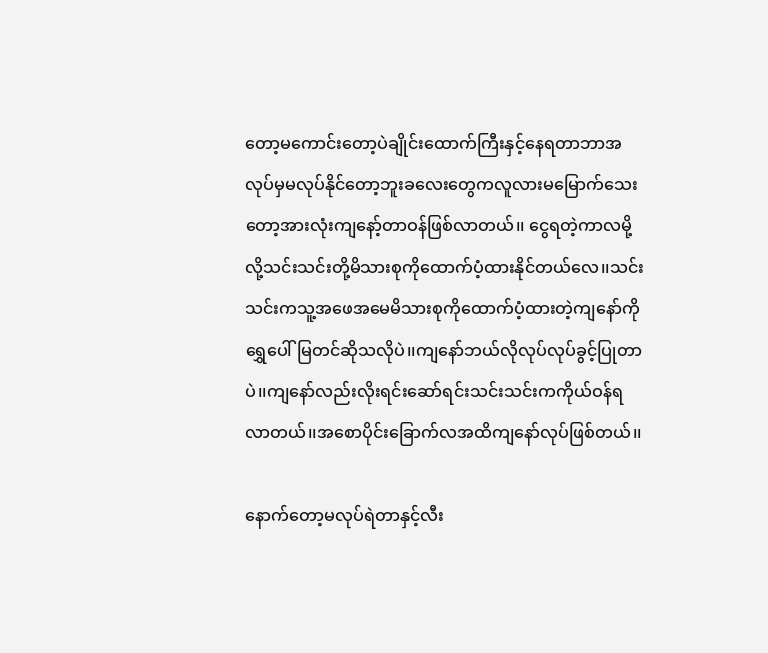တော့မကောင်းတော့ပဲချိုင်းထောက်ကြီးနှင့်နေရတာဘာအလုပ်မှမလုပ်နိုင်တော့ဘူးခလေးတွေကလူလားမမြောက်သေးတော့အားလုံးကျနော့်တာဝန်ဖြစ်လာတယ်၊၊ ငွေရတဲ့ကာလမို့လို့သင်းသင်းတို့မိသားစုကိုထောက်ပံ့ထားနိုင်တယ်လေ၊၊သင်းသင်းကသူ့အဖေအမေမိသားစုကိုထောက်ပံ့ထားတဲ့ကျနော်ကိုရွှေပေါ်မြတင်ဆိုသလိုပဲ၊၊ကျနော်ဘယ်လိုလုပ်လုပ်ခွင့်ပြုတာပဲ၊၊ကျနော်လည်းလိုးရင်းဆော်ရင်းသင်းသင်းကကိုယ်ဝန်ရလာတယ်၊၊အစောပိုင်းခြောက်လအထိကျနော်လုပ်ဖြစ်တယ်၊၊

နောက်တော့မလုပ်ရဲတာနှင့်လီး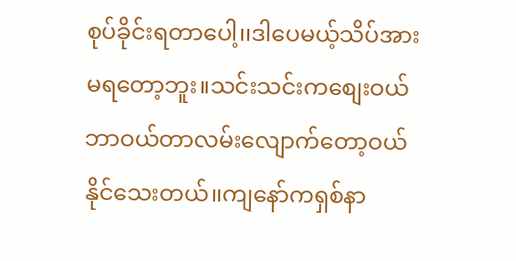စုပ်ခိုင်းရတာပေါ့၊၊ဒါပေမယ့်သိပ်အားမရတော့ဘူး။သင်းသင်းကစျေးဝယ်ဘာဝယ်တာလမ်းလျောက်တော့ဝယ်နိုင်သေးတယ်၊၊ကျနော်ကရှစ်နာ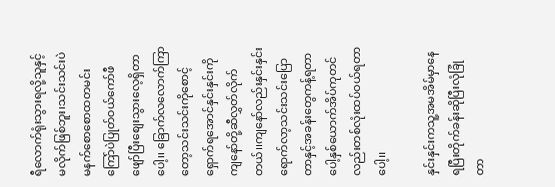ရီလောက်ရုံးသွားရလို့သူနှင့်မလိုက်ဖြစ်ဘူး၊သင်းသင်းပဲမနက်စောစောထတမင်းကြော်ပဲပြုတ်ဝယ်ကော်ဖီဖျော်ပြီးစျေးသွားလေ့ရှိတာပေါ့၊၊ ခြောက်လလောက်ကြာတော့သင်းသင်းကိုစောင့်ရှောက်ရအောင်နှင်းနှင်းကိုကျနော်တို့ဆီလွှတ်လိုက်တယ်၊၊ကျနော်လည်းနှင်းနှင်းရောက်လာ့သင်းသင်းပြောတာနှင့်အခန်းတွေကန့်ရတာပေါ့နှစ်ယောက်အိပ်ကုတင်လည်းတစ်လုံးထပ်ဝယ်ရတာပေါ့၊၊

နှင်းနှင်းကသူ့အမအိမ်မှာနေရပြီးတိုက်ခန်းဆိုပြီးလုံခြုံတာ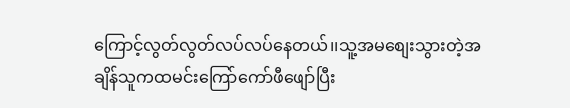ကြောင့်လွတ်လွတ်လပ်လပ်နေတယ်၊၊သူ့အမစျေးသွားတဲ့အချိန်သူကထမင်းကြော်ကော်ဖီဖျော်ပြီး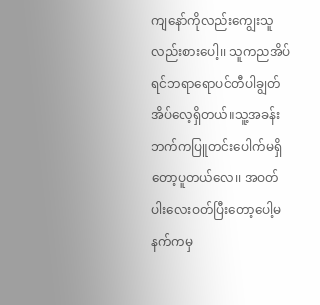ကျနော်ကိုလည်းကျွေးသူလည်းစားပေါ့၊၊ သူကညအိပ်ရင်ဘရာရောပင်တီပါချွတ်အိပ်လေ့ရှိတယ်။သူ့အခန်းဘက်ကပြူတင်းပေါက်မရှိတော့ပူတယ်လေ၊၊ အဝတ်ပါးလေးဝတ်ပြီးတော့ပေါ့မနက်ကမှ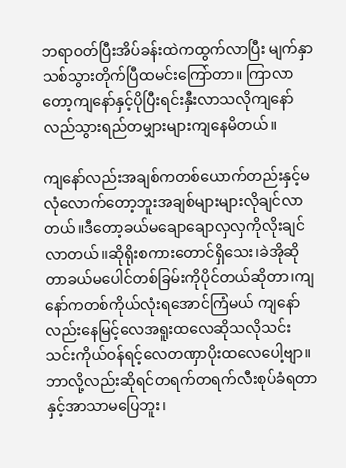ဘရာဝတ်ပြီးအိပ်ခန်းထဲကထွက်လာပြီး မျက်နှာသစ်သွားတိုက်ပြီထမင်းကြော်တာ။ ကြာလာတော့ကျနော်နှင့်ပိုပြီးရင်းနှီးလာသလိုကျနော်လည်သွားရည်တမျှားများကျနေမိတယ်။

ကျနော်လည်းအချစ်ကတစ်ယောက်တည်းနှင့်မလုံလောက်တော့ဘူးအချစ်များများလိုချင်လာတယ်။ဒီတော့ခယ်မချောချောလှလှကိုလိုးချင်လာတယ်၊၊ဆိုရိုးစကားတောင်ရှိသေး၊ခဲအိုဆိုတာခယ်မပေါင်တစ်ခြမ်းကိုပိုင်တယ်ဆိုတာ၊ကျနော်ကတစ်ကိုယ်လုံးရအောင်ကြံမယ် ကျနော်လည်းနေမြင့်လေအရူးထလေဆိုသလိုသင်းသင်းကိုယ်ဝန်ရင့်လေတဏှာပိုးထလေပေါ့ဗျာ။ဘာလို့လည်းဆိုရင်တရက်တရက်လီးစုပ်ခံရတာနှင့်အာသာမပြေဘူး၊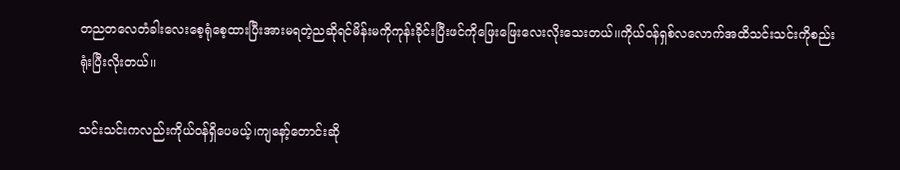တညတလေတံခါးလေးစေ့ရုံစေ့ထားပြီးအားမရတဲ့ညဆိုရင်မိန်းမကိုကုန်းခိုင်းပြီးဖင်ကိုဖြေးဖြေးလေးလိုးသေးတယ်၊၊ကိုယ်ဝန်ရှစ်လလောက်အထိသင်းသင်းကိုစည်းရုံးပြီးလိုးတယ်၊၊

သင်းသင်းကလည်းကိုယ်ဝန်ရှိပေမယ့်၊ကျနော့်တောင်းဆို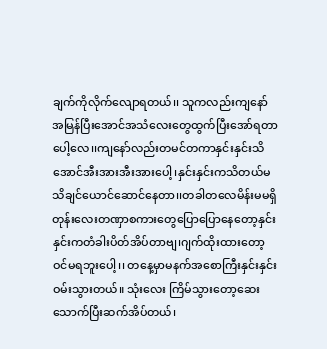ချက်ကိုလိုက်လျောရတယ်၊၊ သူကလည်းကျနော်အမြန်ပြီးအောင်အသံလေးတွေထွက်ပြီးအော်ရတာပေါ့လေ၊၊ကျနော်လည်းတမင်တကာနှင်းနှင်းသိအောင်အီးအားအီးအားပေါ့၊နှင်းနှင်းကသိတယ်မသိချင်ယောင်ဆောင်နေတာ၊၊တခါတလေမိန်းမမရှိတုန်းလေးတဏှာစကားတွေပြောပြောနေတော့နှင်းနှင်းကတံခါးပိတ်အိပ်တာဗျ၊ဂျက်ထိုးထားတော့ဝင်မရဘူးပေါ့၊၊ တနေ့မှာမနက်အစောကြီးနှင်းနှင်းဝမ်းသွားတယ်။ သုံးလေး ကြိမ်သွားတော့ဆေးသောက်ပြီးဆက်အိပ်တယ်၊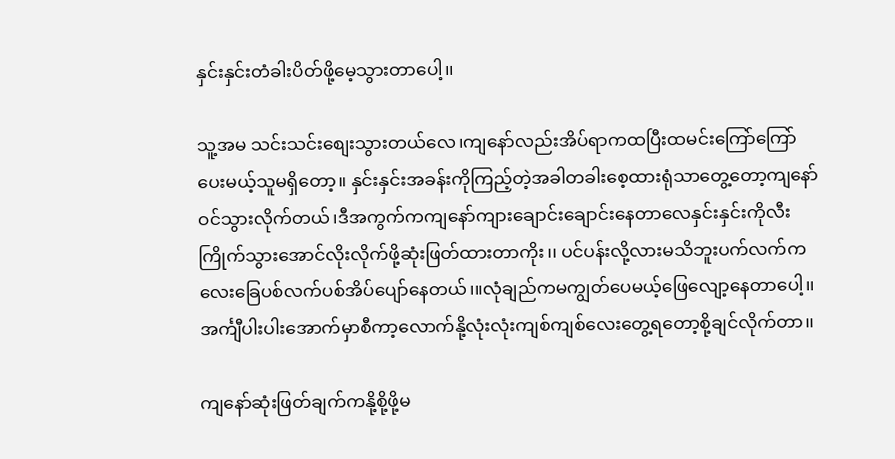နှင်းနှင်းတံခါးပိတ်ဖို့မေ့သွားတာပေါ့၊၊

သူ့အမ သင်းသင်းစျေးသွားတယ်လေ၊ကျနော်လည်းအိပ်ရာကထပြီးထမင်းကြော်ကြော်ပေးမယ့်သူမရှိတော့။ နှင်းနှင်းအခန်းကိုကြည့်တဲ့အခါတခါးစေ့ထားရုံသာတွေ့တော့ကျနော်ဝင်သွားလိုက်တယ်၊ဒီအကွက်ကကျနော်ကျားချောင်းချောင်းနေတာလေနှင်းနှင်းကိုလီးကြိုက်သွားအောင်လိုးလိုက်ဖို့ဆုံးဖြတ်ထားတာကိုး၊၊ ပင်ပန်းလို့လားမသိဘူးပက်လက်ကလေးခြေပစ်လက်ပစ်အိပ်ပျော်နေတယ်၊။လုံချည်ကမကျွတ်ပေမယ့်ဖြေလျော့နေတာပေါ့၊၊အင်္ကျီပါးပါးအောက်မှာစီကာ့လောက်နို့လုံးလုံးကျစ်ကျစ်လေးတွေ့ရတော့စို့ချင်လိုက်တာ၊၊

ကျနော်ဆုံးဖြတ်ချက်ကနို့စို့ဖို့မ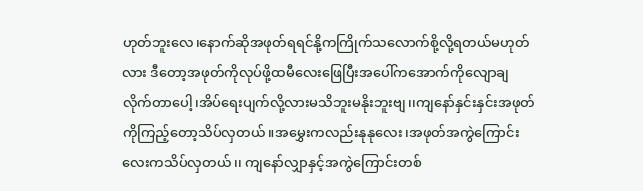ဟုတ်ဘူးလေ၊နောက်ဆိုအဖုတ်ရရင်နို့ကကြိုက်သလောက်စို့လို့ရတယ်မဟုတ်လား ဒီတော့အဖုတ်ကိုလုပ်ဖို့ထမီလေးဖြေပြီးအပေါ်ကအောက်ကိုလျောချလိုက်တာပေါ့၊အိပ်ရေးပျက်လို့လားမသိဘူးမနိုးဘူးဗျ၊၊ကျနော်နှင်းနှင်းအဖုတ်ကိုကြည့်တော့သိပ်လှတယ်။အမွှေးကလည်းနုနုလေး၊အဖုတ်အကွဲကြောင်းလေးကသိပ်လှတယ်၊၊ ကျနော်လျှာနှင့်အကွဲကြောင်းတစ်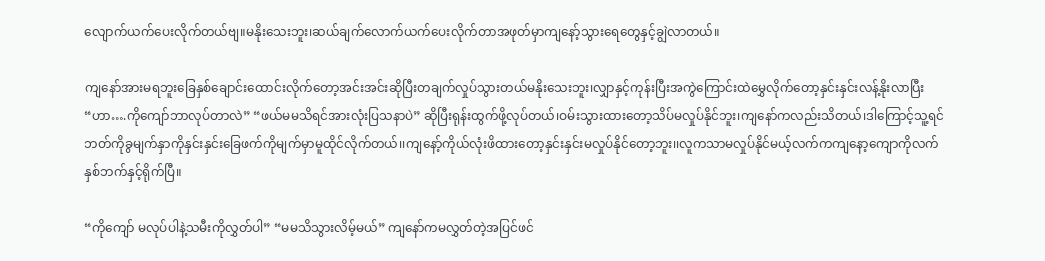လျောက်ယက်ပေးလိုက်တယ်ဗျ။မနိုးသေးဘူး၊ဆယ်ချက်လောက်ယက်ပေးလိုက်တာအဖုတ်မှာကျနော့်သွားရေတွေနှင့်ချွဲလာတယ်။

ကျနော်အားမရဘူးခြေနှစ်ချောင်းထောင်းလိုက်တော့အင်းအင်းဆိုပြီးတချက်လှုပ်သွားတယ်မနိုးသေးဘူး၊လျှာနှင့်ကုန်းပြီးအကွဲကြောင်းထဲမွှေလိုက်တော့နှင်းနှင်းလန့်နိုးလာပြီး “ဟာ….ကိုကျော်ဘာလုပ်တာလဲ” “ဖယ်မမသိရင်အားလုံးပြသနာပဲ” ဆိုပြီးရုန်းထွက်ဖို့လုပ်တယ်၊ဝမ်းသွားထားတော့သိပ်မလှုပ်နိုင်ဘူး၊ကျနော်ကလည်းသိတယ်၊ဒါကြောင့်သူ့ရင်ဘတ်ကိုခွမျက်နှာကိုနှင်းနှင်းခြေဖက်ကိုမျက်မှာမူထိုင်လိုက်တယ်၊၊ကျနော့်ကိုယ်လုံးဖိထားတော့နှင်းနှင်းမလှုပ်နိုင်တော့ဘူး၊၊လူကသာမလှုပ်နိုင်မယ့်လက်ကကျနော့ကျောကိုလက်နှစ်ဘက်နှင့်ရိုက်ပြီ။

“ကိုကျော် မလုပ်ပါနဲ့သမီးကိုလွှတ်ပါ” “မမသိသွားလိမ့်မယ်” ကျနော်ကမလွှတ်တဲ့အပြင်ဖင်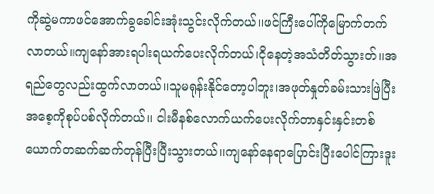ကိုဆွဲမကာဖင်အောက်ခွခေါင်းအုံးသွင်းလိုက်တယ်၊၊ဖင်ကြီးပေါ်ကိုမြောက်တက်လာတယ်။ကျနော်အားရပါးရယက်ပေးလိုက်တယ်၊ငိုနေတဲ့အသံတိတ်သွားတ်၊၊အရည်တွေလည်းထွက်လာတယ်၊၊သူမရုန်းနိုင်တော့ပါဘူး၊အဖုတ်နှုတ်ခမ်းသားဖြဲပြီးအစေ့ကိုစုပ်ပစ်လိုက်တယ်၊၊ ငါးမီနစ်လောက်ယက်ပေးလိုက်တာနှင်းနှင်းတစ်ယောက်တဆက်ဆက်တုန်ပြီးပြီးသွားတယ်၊၊ကျနော်နေရာပြောင်းပြီးပေါင်ကြားဒူး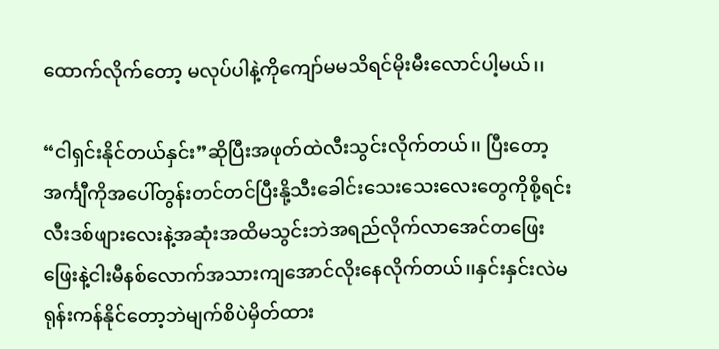ထောက်လိုက်တော့ မလုပ်ပါနဲ့ကိုကျော်မမသိရင်မိုးမီးလောင်ပါ့မယ်၊၊

“ငါရှင်းနိုင်တယ်နှင်း”ဆိုပြီးအဖုတ်ထဲလီးသွင်းလိုက်တယ်၊၊ ပြီးတော့အင်္ကျီကိုအပေါ်တွန်းတင်တင်ပြီးနို့သီးခေါင်းသေးသေးလေးတွေကိုစို့ရင်းလီးဒစ်ဖျားလေးနဲ့အဆုံးအထိမသွင်းဘဲအရည်လိုက်လာအေင်တဖြေးဖြေးနဲ့ငါးမီနစ်လောက်အသားကျအောင်လိုးနေလိုက်တယ်၊၊နှင်းနှင်းလဲမရုန်းကန်နိုင်တော့ဘဲမျက်စိပဲမှိတ်ထား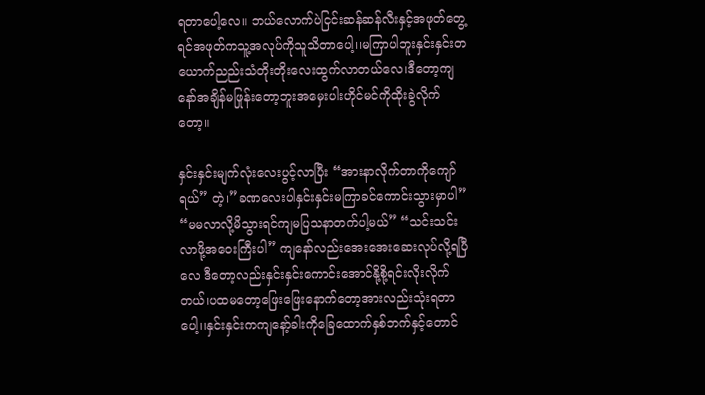ရတာပေါ့လေ။ ဘယ်လောက်ပဲငြင်းဆန်ဆန်လီးနှင့်အဖုတ်တွေ့ရင်အဖုတ်ကသူ့အလုပ်ကိုသူသိတာပေါ့၊၊မကြာပါဘူးနှင်းနှင်းတယောက်ညည်းသံတိုးတိုးလေးထွက်လာတယ်လေ၊ဒီတော့ကျနော်အချိန်မဖြုန်းတော့ဘူးအမှေးပါးဟိုင်မင်ကိုထိုးခွဲလိုက်တော့။

နှင်းနှင်းမျက်လုံးလေးပွင့်လာပြီး “အားနာလိုက်တာကိုကျော်ရယ်” တဲ့၊”ခဏလေးပါနှင်းနှင်းမကြာခင်ကောင်းသွားမှာပါ” “မမလာလို့မိသွားရင်ကျမပြသနာတက်ပါ့မယ်” “သင်းသင်းလာဖို့အဝေးကြီးပါ” ကျနော်လည်းအေးအေးဆေးလုပ်လို့ရပြီလေ ဒီတော့လည်းနှင်းနှင်းကောင်းအောင်နို့စို့ရင်းလိုးလိုက်တယ်၊ပထမတော့ဖြေးဖြေးနောက်တော့အားလည်းသုံးရတာပေါ့၊၊နှင်းနှင်းကကျနော့်ခါးကိုခြေထောက်နှစ်ဘက်နှင့်တောင်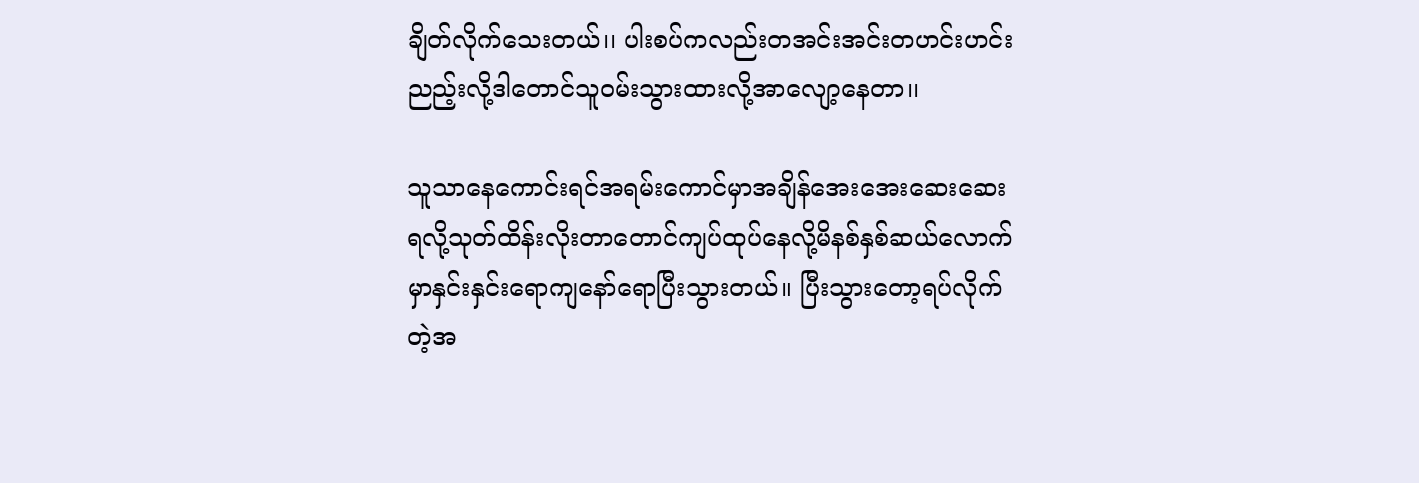ချိတ်လိုက်သေးတယ်၊၊ ပါးစပ်ကလည်းတအင်းအင်းတဟင်းဟင်းညည့်းလို့ဒါတောင်သူဝမ်းသွားထားလို့အာလျော့နေတာ၊၊

သူသာနေကောင်းရင်အရမ်းကောင်မှာအချိန်အေးအေးဆေးဆေးရလို့သုတ်ထိန်းလိုးတာတောင်ကျပ်ထုပ်နေလို့မိနစ်နှစ်ဆယ်လောက်မှာနှင်းနှင်းရောကျနော်ရောပြီးသွားတယ်။ ပြီးသွားတော့ရပ်လိုက်တဲ့အ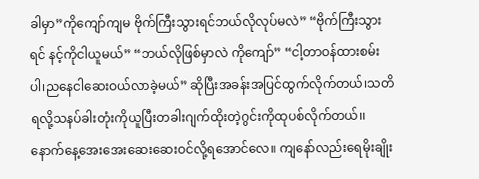ခါမှာ”ကိုကျော်ကျမ ဗိုက်ကြီးသွားရင်ဘယ်လိုလုပ်မလဲ” “ဗိုက်ကြီးသွားရင် နင့်ကိုငါယူမယ်” “ဘယ်လိုဖြစ်မှာလဲ ကိုကျော်” “ငါ့တာဝန်ထားစမ်းပါ၊ညနေငါဆေးဝယ်လာခဲ့မယ်” ဆိုပြီးအခန်းအပြင်ထွက်လိုက်တယ်၊သတိရလို့သနပ်ခါးတုံးကိုယူပြီးတခါးဂျက်ထိုးတဲ့ဂွင်းကိုထုပစ်လိုက်တယ်၊၊နောက်နေ့အေးအေးဆေးဆေးဝင်လို့ရအောင်လေ။ ကျနော်လည်းရေမိုးချိုး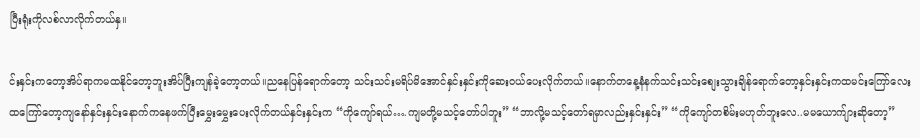ပြီးရုံးကိုလစ်လာလိုက်တယ်နှ။

င်းနှင်းကတော့အိပ်ရာကမထနိုင်တော့ဘူးအိပ်ပြီးကျန်ခဲ့တော့တယ်။ညနေပြန်ရောက်တော့ သင်းသင်းမရိပ်မိအောင်နှင်းနှင်းကိုဆေးဝယ်ပေးလိုက်တယ်၊၊နောက်တနေ့နံနက်သင်းသင်းစျေးသွားချိန်ရောက်တော့နှင်းနှင်းကထမင်းကြော်လေးထကြော်တော့ကျနော်နှင်းနှင်းနောက်ကနေဖက်ပြီးမွှေးမွှေးပေးလိုက်တယ်နှင်းနှင်းက “ကိုကျော်ရယ်….ကျမတို့မသင့်တော်ပါဘူး” “ဘာလို့မသင့်တော်ရမှာလည်းနှင်းနှင်း” “ကိုကျော်တစိမ်းမဟုတ်ဘူးလေ..မမယောက်ျားဆိုတော့”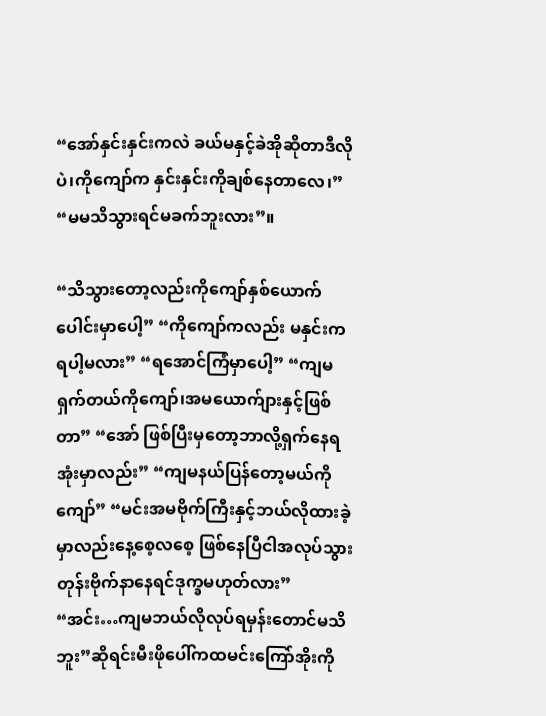“အော်နှင်းနှင်းကလဲ ခယ်မနှင့်ခဲအိုဆိုတာဒီလိုပဲ၊ကိုကျော်က နှင်းနှင်းကိုချစ်နေတာလေ၊” “မမသိသွားရင်မခက်ဘူးလား”။

“သိသွားတော့လည်းကိုကျော်နှစ်ယောက်ပေါင်းမှာပေါ့” “ကိုကျော်ကလည်း မနှင်းကရပါ့မလား” “ရအောင်ကြံမှာပေါ့” “ကျမရှက်တယ်ကိုကျော်၊အမယောက်ျားနှင့်ဖြစ်တာ” “အော် ဖြစ်ပြီးမှတော့ဘာလို့ရှက်နေရအုံးမှာလည်း” “ကျမနယ်ပြန်တော့မယ်ကိုကျော်” “မင်းအမဗိုက်ကြီးနှင့်ဘယ်လိုထားခဲ့မှာလည်းနေ့စေ့လစေ့ ဖြစ်နေပြီငါအလုပ်သွားတုန်းဗိုက်နာနေရင်ဒုက္ခမဟုတ်လား” “အင်း…ကျမဘယ်လိုလုပ်ရမှန်းတောင်မသိဘူး”ဆိုရင်းမီးဖိုပေါ်ကထမင်းကြော်အိုးကို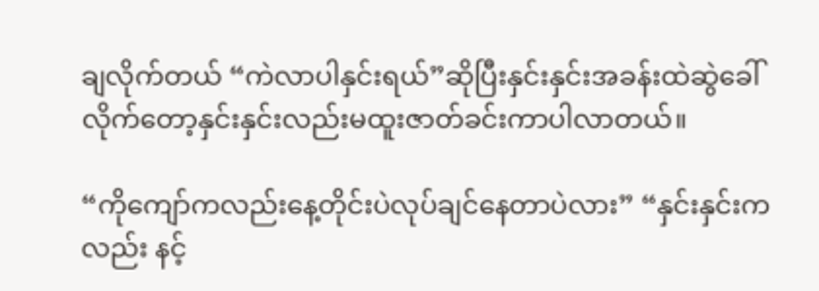ချလိုက်တယ် “ကဲလာပါနှင်းရယ်”ဆိုပြီးနှင်းနှင်းအခန်းထဲဆွဲခေါ်လိုက်တော့နှင်းနှင်းလည်းမထူးဇာတ်ခင်းကာပါလာတယ်။

“ကိုကျော်ကလည်းနေ့တိုင်းပဲလုပ်ချင်နေတာပဲလား” “နှင်းနှင်းကလည်း နင့်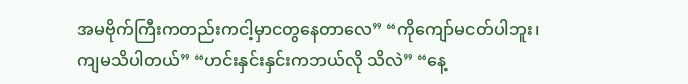အမဗိုက်ကြီးကတည်းကငါ့မှာငတွနေတာလေ” “ကိုကျော်မငတ်ပါဘူး၊ကျမသိပါတယ်” “ဟင်းနှင်းနှင်းကဘယ်လို သိလဲ” “နေ့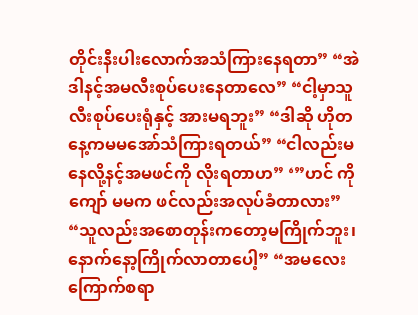တိုင်းနီးပါးလောက်အသံကြားနေရတာ” “အဲဒါနင့်အမလီးစုပ်ပေးနေတာလေ” “ငါ့မှာသူလီးစုပ်ပေးရုံနှင့် အားမရဘူး” “ဒါဆို ဟိုတနေ့ကမမအော်သံကြားရတယ်” “ငါလည်းမနေလို့နင့်အမဖင်ကို လိုးရတာဟ” ‘”ဟင် ကိုကျော် မမက ဖင်လည်းအလုပ်ခံတာလား” “သူလည်းအစောတုန်းကတော့မကြိုက်ဘူး၊နောက်နော့ကြိုက်လာတာပေါ့” “အမလေးကြောက်စရာ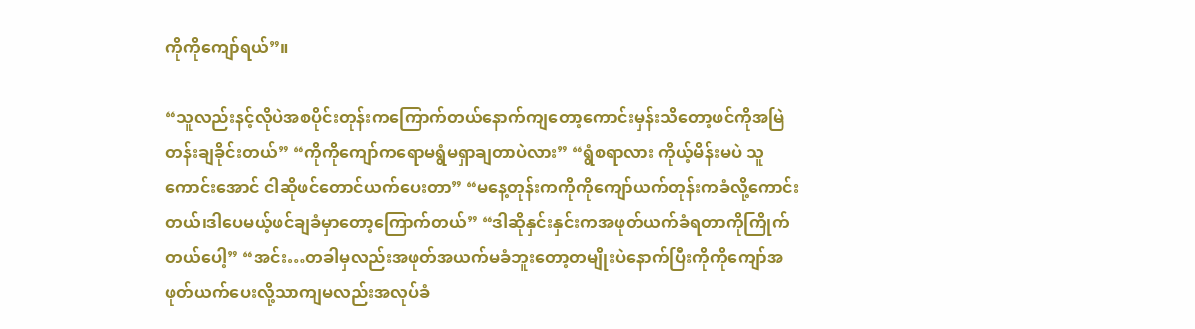ကိုကိုကျော်ရယ်”။

“သူလည်းနင့်လိုပဲအစပိုင်းတုန်းကကြောက်တယ်နောက်ကျတော့ကောင်းမှန်းသိတော့ဖင်ကိုအမြဲတန်းချခိုင်းတယ်” “ကိုကိုကျော်ကရောမရွံမရှာချတာပဲလား” “ရွံစရာလား ကိုယ့်မိန်းမပဲ သူကောင်းအောင် ငါဆိုဖင်တောင်ယက်ပေးတာ” “မနေ့တုန်းကကိုကိုကျော်ယက်တုန်းကခံလို့ကောင်းတယ်၊ဒါပေမယ့်ဖင်ချခံမှာတော့ကြောက်တယ်” “ဒါဆိုနှင်းနှင်းကအဖုတ်ယက်ခံရတာကိုကြိုက်တယ်ပေါ့” “အင်း…တခါမှလည်းအဖုတ်အယက်မခံဘူးတော့တမျိုးပဲနောက်ပြီးကိုကိုကျော်အဖုတ်ယက်ပေးလို့သာကျမလည်းအလုပ်ခံ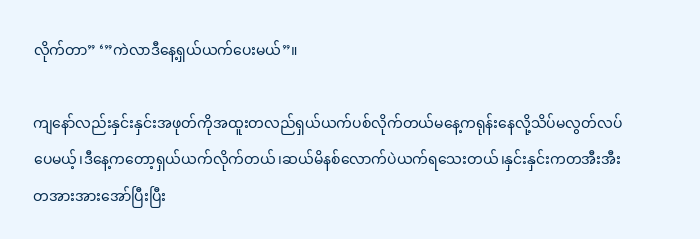လိုက်တာ” ‘”ကဲလာဒီနေ့ရှယ်ယက်ပေးမယ်”။

ကျနော်လည်းနှင်းနှင်းအဖုတ်ကိုအထူးတလည်ရှယ်ယက်ပစ်လိုက်တယ်မနေ့ကရုန်းနေလို့သိပ်မလွတ်လပ်ပေမယ့်၊ဒီနေ့ကတော့ရှယ်ယက်လိုက်တယ်၊ဆယ်မိနစ်လောက်ပဲယက်ရသေးတယ်၊နှင်းနှင်းကတအီးအီးတအားအားအော်ပြီးပြီး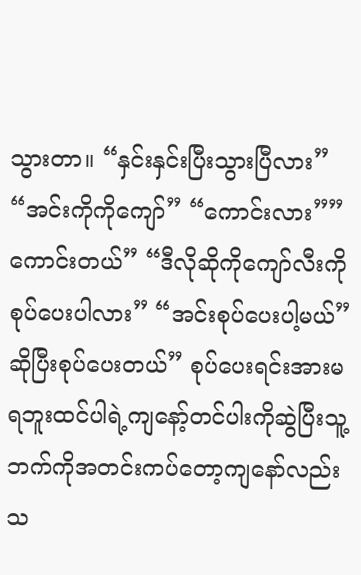သွားတာ။ “နှင်းနှင်းပြီးသွားပြီလား” “အင်းကိုကိုကျော်” “ကောင်းလား””ကောင်းတယ်” “ဒီလိုဆိုကိုကျော်လီးကိုစုပ်ပေးပါလား” “အင်းစုပ်ပေးပါ့မယ်”ဆိုပြီးစုပ်ပေးတယ်” စုပ်ပေးရင်းအားမရဘူးထင်ပါရဲ့ကျနော့်တင်ပါးကိုဆွဲပြီးသူ့ဘက်ကိုအတင်းကပ်တော့ကျနော်လည်းသ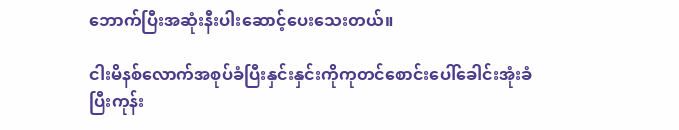ဘောက်ပြီးအဆုံးနီးပါးဆောင့်ပေးသေးတယ်။

ငါးမိနစ်လောက်အစုပ်ခံပြီးနှင်းနှင်းကိုကုတင်စောင်းပေါ်ခေါင်းအုံးခံပြီးကုန်း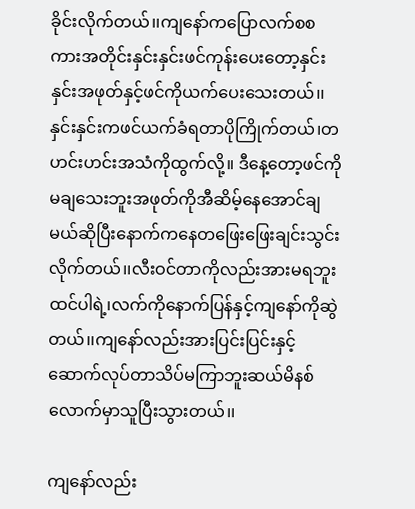ခိုင်းလိုက်တယ်၊၊ကျနော်ကပြောလက်စစကားအတိုင်းနှင်းနှင်းဖင်ကုန်းပေးတော့နှင်းနှင်းအဖုတ်နှင့်ဖင်ကိုယက်ပေးသေးတယ်၊၊နှင်းနှင်းကဖင်ယက်ခံရတာပိုကြိုက်တယ်၊တဟင်းဟင်းအသံကိုထွက်လို့။ ဒီနေ့တော့ဖင်ကိုမချသေးဘူးအဖုတ်ကိုအီဆိမ့်နေအောင်ချမယ်ဆိုပြီးနောက်ကနေတဖြေးဖြေးချင်းသွင်းလိုက်တယ်၊၊လီးဝင်တာကိုလည်းအားမရဘူးထင်ပါရဲ့၊လက်ကိုနောက်ပြန်နှင့်ကျနော်ကိုဆွဲတယ်၊၊ကျနော်လည်းအားပြင်းပြင်းနှင့်ဆောက်လုပ်တာသိပ်မကြာဘူးဆယ်မိနစ်လောက်မှာသူပြီးသွားတယ်၊၊

ကျနော်လည်း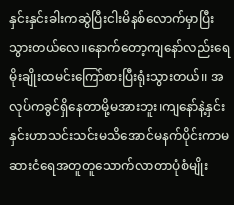နှင်းနှင်းခါးကဆွဲပြီးငါးမိနစ်လောက်မှာပြီးသွားတယ်လေ၊၊နောက်တော့ကျနော်လည်းရေမိုးချိုးထမင်းကြော်စားပြီးရုံးသွားတယ်၊၊ အလုပ်ကခွင်ရှိနေတာမို့မအားဘူး၊ကျနော်နဲ့နှင်းနှင်းဟာသင်းသင်းမသိအောင်မနက်ပိုင်းကာမဆားငံရေအတူတူသောက်လာတာပုံစံမျိုး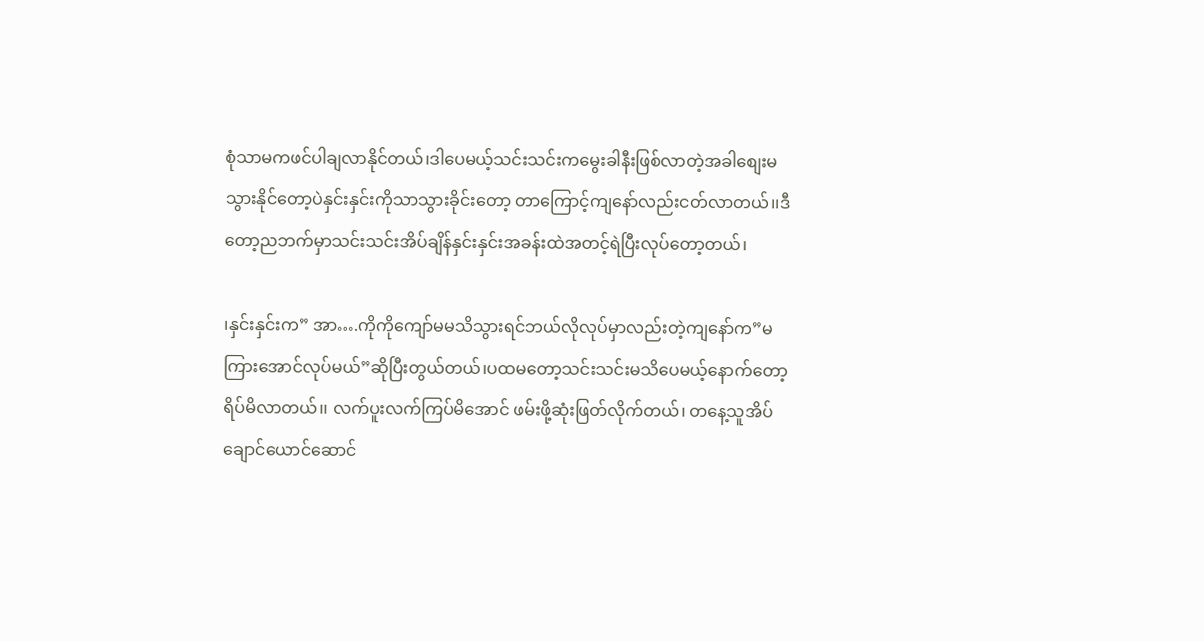စုံသာမကဖင်ပါချလာနိုင်တယ်၊ဒါပေမယ့်သင်းသင်းကမွေးခါနီးဖြစ်လာတဲ့အခါစျေးမသွားနိုင်တော့ပဲနှင်းနှင်းကိုသာသွားခိုင်းတော့ တာကြောင့်ကျနော်လည်းငတ်လာတယ်၊၊ဒီတော့ညဘက်မှာသင်းသင်းအိပ်ချိန်နှင်းနှင်းအခန်းထဲအတင့်ရဲပြီးလုပ်တော့တယ်၊

၊နှင်းနှင်းက” အာ….ကိုကိုကျော်မမသိသွားရင်ဘယ်လိုလုပ်မှာလည်းတဲ့ကျနော်က”မကြားအောင်လုပ်မယ်”ဆိုပြီးတွယ်တယ်၊ပထမတော့သင်းသင်းမသိပေမယ့်နောက်တော့ရိပ်မိလာတယ်၊၊ လက်ပူးလက်ကြပ်မိအောင် ဖမ်းဖို့ဆုံးဖြတ်လိုက်တယ်၊ တနေ့သူအိပ်ချောင်ယောင်ဆောင်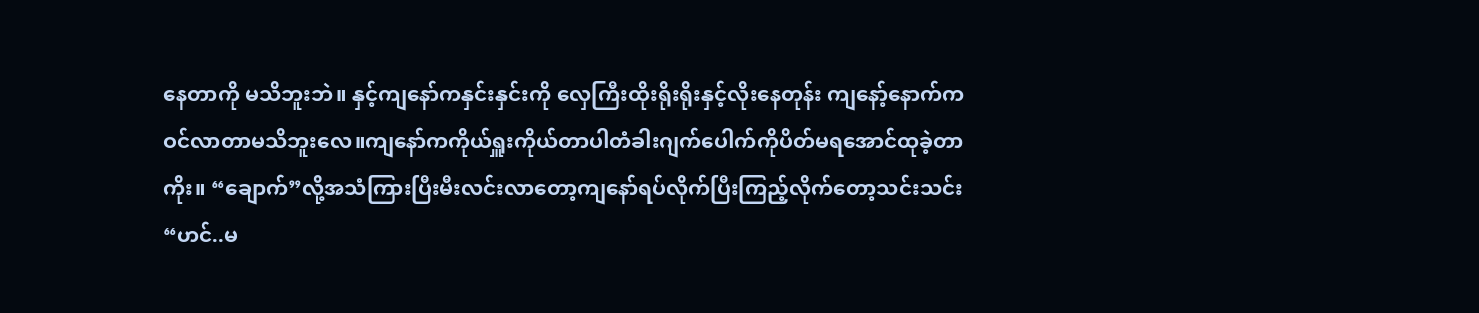နေတာကို မသိဘူးဘဲ။ နှင့်ကျနော်ကနှင်းနှင်းကို လှေကြီးထိုးရိုးရိုးနှင့်လိုးနေတုန်း ကျနော့်နောက်ကဝင်လာတာမသိဘူးလေ။ကျနော်ကကိုယ်ရှူးကိုယ်တာပါတံခါးဂျက်ပေါက်ကိုပိတ်မရအောင်ထုခဲ့တာကိုး။ “ချောက်”လို့အသံကြားပြီးမီးလင်းလာတော့ကျနော်ရပ်လိုက်ပြီးကြည့်လိုက်တော့သင်းသင်း “ဟင်..မ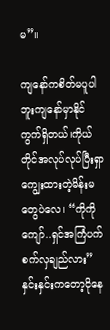မ”။

ကျနော်ကစိတ်မပူပါဘူးကျနော်မှာနိုင်ကွက်ရှိတယ်၊ကိုယ်တိုင်အလုပ်လုပ်ပြီးရှာကျွေးထားတဲ့မိန်းမတွေပဲလေ၊ “ကိုကိုကျော်..ရှင်အကြံပက်စက်လှချည်လား”နှင်းနှင်းကတော့ငိုနေ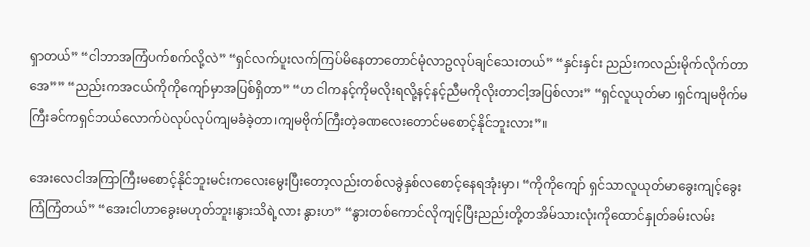ရှာတယ်” “ငါဘာအကြံပက်စက်လို့လဲ” “ရှင်လက်ပူးလက်ကြပ်မိနေတာတောင်မုံလာဥလုပ်ချင်သေးတယ်” “နှင်းနှင်း ညည်းကလည်းမိုက်လိုက်တာအေ”” “ညည်းကအငယ်ကိုကိုကျော်မှာအပြစ်ရှိတာ” “ဟ ငါကနင့်ကိုမလိုးရလို့နင့်နင့်ညီမကိုလိုးတာငါ့အပြစ်လား” “ရှင်လူယုတ်မာ ၊ရှင်ကျမဗိုက်မကြီးခင်ကရှင်ဘယ်လောက်ပဲလုပ်လုပ်ကျမခံခဲ့တာ၊ကျမဗိုက်ကြီးတဲ့ခဏလေးတောင်မစောင့်နိုင်ဘူးလား”။

အေးလေငါအကြာကြီးမစောင့်နိုင်ဘူးမင်းကလေးမွေးပြီးတော့လည်းတစ်လခွဲနှစ်လစောင့်နေရအုံးမှာ၊ “ကိုကိုကျော် ရှင်သာလူယုတ်မာခွေးကျင့်ခွေးကြံကြံတယ်” “အေးငါဟာခွေးမဟုတ်ဘူး၊နွားသိရဲ့လား နွားဟ” “နွားတစ်ကောင်လိုကျင့်ပြီးညည်းတို့တအိမ်သားလုံးကိုထောင်နှုတ်ခမ်းလမ်း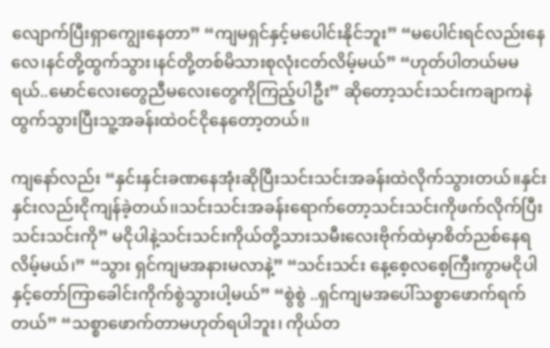လျောက်ပြီးရှာကျွေးနေတာ” “ကျမရှင်နှင့်မပေါင်းနိုင်ဘူး” “မပေါင်းရင်လည်းနေလေ၊နင်တို့ထွက်သွား၊နင်တို့တစ်မိသားစုလုံးငတ်လိမ့်မယ်” “ဟုတ်ပါတယ်မမရယ်..မောင်လေးတွေညီမလေးတွေကိုကြည့်ပါဦး” ဆိုတော့သင်းသင်းကချာကနဲထွက်သွားပြီးသူ့အခန်းထဲဝင်ငိုနေတော့တယ်၊၊

ကျနော်လည်း “နှင်းနှင်းခဏနေအုံးဆိုပြီးသင်းသင်းအခန်းထဲလိုက်သွားတယ်။နှင်းနှင်းလည်းငိုကျန်ခဲ့တယ်၊၊သင်းသင်းအခန်းရောက်တော့သင်းသင်းကိုဖက်လိုက်ပြီးသင်းသင်းကို” မငိုပါနဲ့သင်းသင်းကိုယ်တို့သားသမီးလေးဗိုက်ထဲမှာစိတ်ညစ်နေရလိမ့်မယ်၊” “သွား ရှင်ကျမအနားမလာနဲ့” “သင်းသင်း နေ့စေ့လစေ့ကြီးကွာမငိုပါနှင့်တော်ကြာခေါင်းကိုက်စွဲသွားပါ့မယ်” “စွဲစွဲ ..ရှင်ကျမအပေါ်သစ္စာဖောက်ရက်တယ်” “သစ္စာဖောက်တာမဟုတ်ရပါဘူး၊ ကိုယ်တ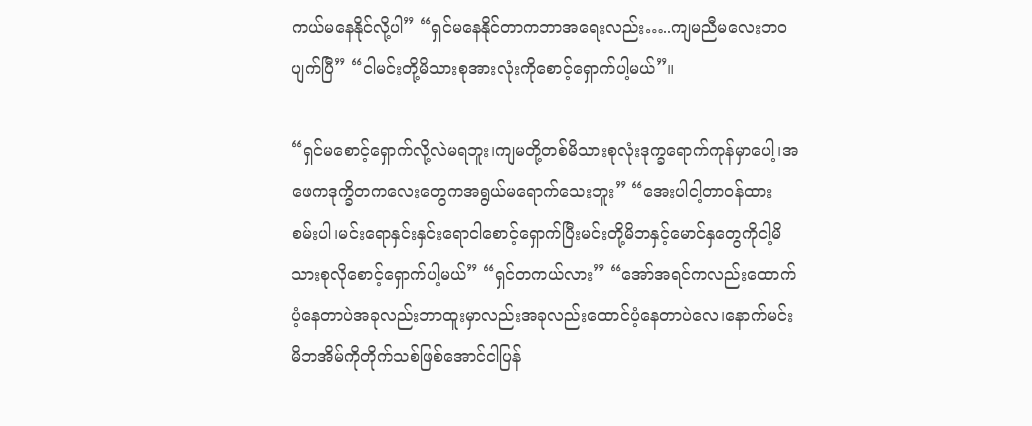ကယ်မနေနိုင်လို့ပါ” “ရှင်မနေနိုင်တာကဘာအရေးလည်း…..ကျမညီမလေးဘဝပျက်ပြီ” “ငါမင်းတို့မိသားစုအားလုံးကိုစောင့်ရှောက်ပါ့မယ်”။

“ရှင်မစောင့်ရှောက်လို့လဲမရဘူး၊ကျမတို့တစ်မိသားစုလုံးဒုက္ခရောက်ကုန်မှာပေါ့၊အဖေကဒုက္ခိတကလေးတွေကအရွယ်မရောက်သေးဘူး” “အေးပါငါ့တာဝန်ထားစမ်းပါ၊မင်းရောနှင်းနှင်းရောငါစောင့်ရှောက်ပြီးမင်းတို့မိဘနှင့်မောင်နှတွေကိုငါ့မိသားစုလိုစောင့်ရှောက်ပါ့မယ်” “ရှင်တကယ်လား” “အော်အရင်ကလည်းထောက်ပံ့နေတာပဲအခုလည်းဘာထူးမှာလည်းအခုလည်းထောင်ပံ့နေတာပဲလေ၊နောက်မင်းမိဘအိမ်ကိုတိုက်သစ်ဖြစ်အောင်ငါပြန်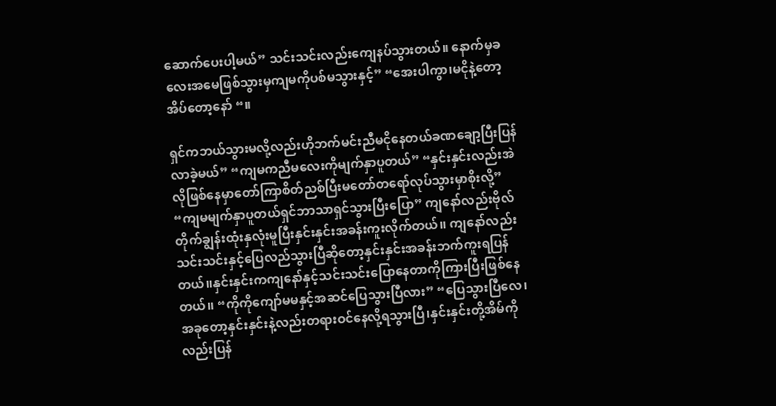ဆောက်ပေးပါ့မယ်” သင်းသင်းလည်းကျေနပ်သွားတယ်။ နောက်မှခလေးအမေဖြစ်သွားမှကျမကိုပစ်မသွားနှင့်” “အေးပါကွာ၊မငိုနဲ့တော့အိပ်တော့နော် “။

ရှင်ကဘယ်သွားမလို့လည်းဟိုဘက်မင်းညီမငိုနေတယ်ခဏချော့ပြီးပြန်လာခဲ့မယ်” “ကျမကညီမလေးကိုမျက်နှာပူတယ်” “နှင်းနှင်းလည်းအဲလိုဖြစ်နေမှာတော်ကြာစိတ်ညစ်ပြီးမတော်တရော်လုပ်သွားမှာစိုးလို့” “ကျမမျက်နှာပူတယ်ရှင်ဘာသာရှင်သွားပြီးပြော” ကျနော်လည်းဗိုလ်တိုက်ချွန်းထုံးနှလုံးမူပြီးနှင်းနှင်းအခန်းကူးလိုက်တယ်၊၊ ကျနော်လည်းသင်းသင်းနှင့်ပြေလည်သွားပြီဆိုတော့နှင်းနှင်းအခန်းဘက်ကူးရပြန်တယ်၊၊နှင်းနှင်းကကျနော်နှင့်သင်းသင်းပြောနေတာကိုကြားပြီးဖြစ်နေတယ်၊၊ “ကိုကိုကျော်မမနှင့်အဆင်ပြေသွားပြီလား” “ပြေသွားပြီလေ၊အခုတော့နှင်းနှင်းနဲ့လည်းတရားဝင်နေလို့ရသွားပြီ၊နှင်းနှင်းတို့အိမ်ကိုလည်းပြန်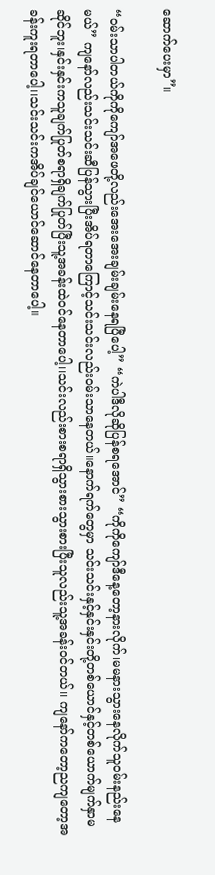ဆောက်ပေးမှာ”။

“ဝမ်းသာပါတယ်ကိုကိုကျော်အဖေတို့လည်းအေးအေးချမ်းချမ်းနေရပြီပေါ့” “ကဲပါဒီလိုဆိုပြန်စရအောင်” “ကိုကိုကျော်ဒီနေ့တော့နားလိုက်၊မမနားသွားနေလိုက်သူဝမ်းနည်းနေမယ်” ကျနော်လည်းသင်းသင်းဆီပြန်သွားပြီးအိပ်ရတာကြောင့်သင်းသင်းလည်းဝမ်းသာနေတယ်။နောက်ရက်တွေမှာ သင်းသင်းနှင့်နှင်းနှင်းတို့တစ်ယောင်နှင့်တစ်ယောက်မျက်နှာမဆိုင်ဘူး၊နှင်းနှင်းကသူချက်ပြုတ်စရာရှိချက်ပြုတ်ပြီးသူ့အခန်းထဲဝင်နေတာပေါ့၊၊သင်းလည်းစားစရာရှိသွားစားသွားစားပြီးသူလည်းသူ့အခန်းဝင်တယ်၊၊ ကျနော်ကတော့ညကျတော့အခန်းကူးရတာပေါ့၊၊သင်းသင်းကအိပ်ချင်ယောင်ဆောင်နေတာပေါ့။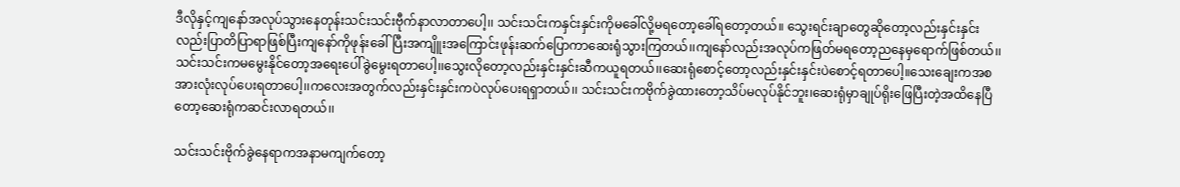ဒီလိုနှင့်ကျနော်အလုပ်သွားနေတုန်းသင်းသင်းဗီုက်နာလာတာပေါ့၊၊ သင်းသင်းကနှင်းနှင်းကိုမခေါ်လို့မရတော့ခေါ်ရတော့တယ်။ သွေးရင်းချာတွေဆိုတော့လည်းနှင်းနှင်းလည်းပြာတိပြာရာဖြစ်ပြီးကျနော်ကိုဖုန်းခေါ်ပြီးအကျိူးအကြောင်းဖုန်းဆက်ပြောကာဆေးရုံသွားကြတယ်၊၊ကျနော်လည်းအလုပ်ကဖြတ်မရတော့ညနေမှရောက်ဖြစ်တယ်၊၊သင်းသင်းကမမွေးနိုင်တော့အရေးပေါ်ခွဲမွေးရတာပေါ့၊၊သွေးလိုတော့လည်းနှင်းနှင်းဆီကယူရတယ်၊၊ဆေးရုံစောင့်တော့လည်းနှင်းနှင်းပဲစောင့်ရတာပေါ့။သေးချေးကအစအားလုံးလုပ်ပေးရတာပေါ့၊၊ကလေးအတွက်လည်းနှင်းနှင်းကပဲလုပ်ပေးရရှာတယ်၊၊ သင်းသင်းကဗိုက်ခွဲထားတော့သိပ်မလုပ်နိုင်ဘူး၊ဆေးရုံမှာချုပ်ရိုးဖြေပြီးတဲ့အထိနေပြီတော့ဆေးရုံကဆင်းလာရတယ်၊၊

သင်းသင်းဗိုက်ခွဲနေရာကအနာမကျက်တော့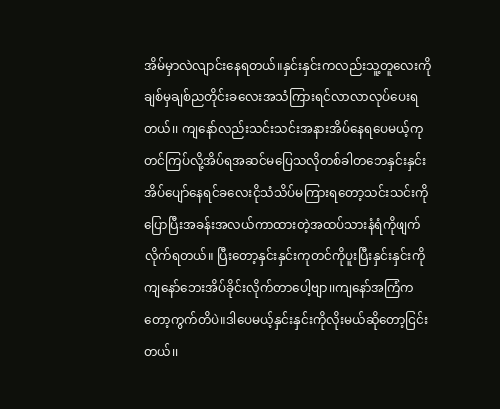အိမ်မှာလဲလျာင်းနေရတယ်။နှင်းနှင်းကလည်းသူ့တူလေးကိုချစ်မှချစ်ညတိုင်းခလေးအသံကြားရင်လာလာလုပ်ပေးရတယ်၊၊ ကျနော်လည်းသင်းသင်းအနားအိပ်နေရပေမယ့်ကုတင်ကြပ်လို့အိပ်ရအဆင်မပြေသလိုတစ်ခါတဘေနှင်းနှင်းအိပ်ပျော်နေရင်ခလေးငိုသံသိပ်မကြားရတော့သင်းသင်းကိုပြောပြီးအခန်းအလယ်ကာထားတဲ့အထပ်သားနံရံကိုဖျက်လိုက်ရတယ်။ ပြီးတော့နှင်းနှင်းကုတင်ကိုပူးပြီးနှင်းနှင်းကိုကျနော်ဘေးအိပ်ခိုင်းလိုက်တာပေါ့ဗျာ၊၊ကျနော်အကြံကတော့ကွက်တိပဲ။ဒါပေမယ့်နှင်းနှင်းကိုလိုးမယ်ဆိုတော့ငြင်းတယ်၊၊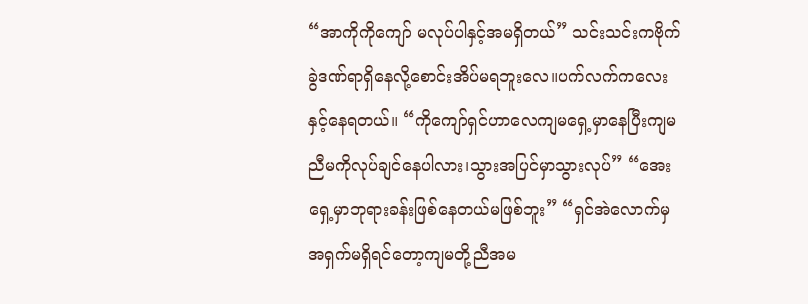“အာကိုကိုကျော် မလုပ်ပါနှင့်အမရှိတယ်” သင်းသင်းကဗိုက်ခွဲဒဏ်ရာရှိနေလို့စောင်းအိပ်မရဘူးလေ။ပက်လက်ကလေးနှင့်နေရတယ်။ “ကိုကျော်ရှင်ဟာလေကျမရှေ့မှာနေပြီးကျမညီမကိုလုပ်ချင်နေပါလား၊သွားအပြင်မှာသွားလုပ်” “အေးရှေ့မှာဘုရားခန်းဖြစ်နေတယ်မဖြစ်ဘူး” “ရှင်အဲလောက်မှအရှက်မရှိရင်တော့ကျမတို့ညီအမ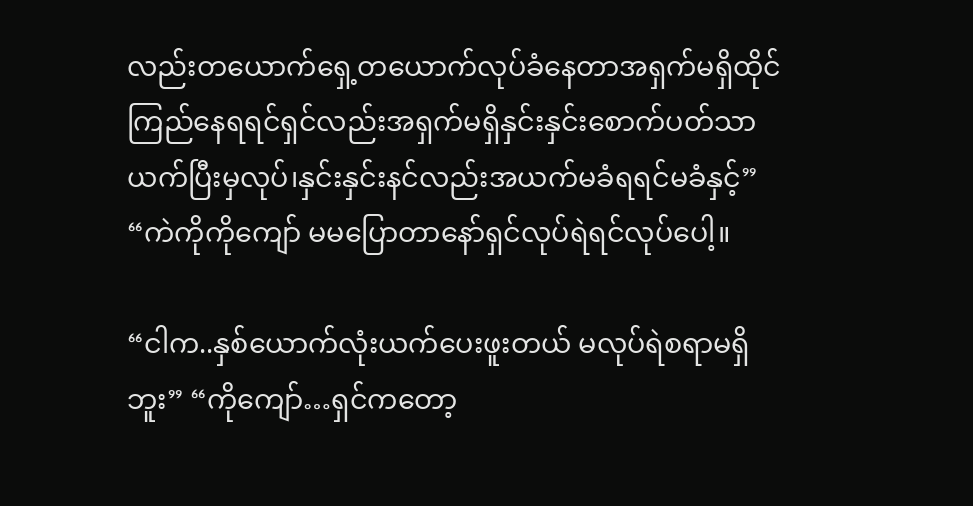လည်းတယောက်ရှေ့တယောက်လုပ်ခံနေတာအရှက်မရှိထိုင်ကြည်နေရရင်ရှင်လည်းအရှက်မရှိနှင်းနှင်းစောက်ပတ်သာယက်ပြီးမှလုပ်၊နှင်းနှင်းနင်လည်းအယက်မခံရရင်မခံနှင့်” “ကဲကိုကိုကျော် မမပြောတာနော်ရှင်လုပ်ရဲရင်လုပ်ပေါ့။

“ငါက..နှစ်ယောက်လုံးယက်ပေးဖူးတယ် မလုပ်ရဲစရာမရှိဘူး” “ကိုကျော်…ရှင်ကတော့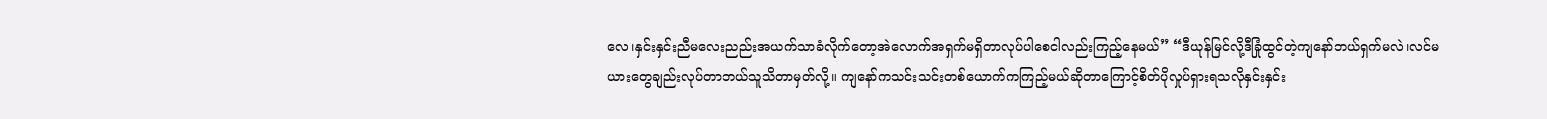လေ၊နှင်းနှင်းညီမလေးညည်းအယက်သာခံလိုက်တော့အဲလောက်အရှက်မရှိတာလုပ်ပါစေငါလည်းကြည့်နေမယ်” “ဒီယုန်မြင်လို့ဒီခြုံထွင်တဲ့ကျနော်ဘယ်ရှက်မလဲ၊လင်မယားတွေချည်းလုပ်တာဘယ်သူသိတာမှတ်လို့။ ကျနော်ကသင်းသင်းတစ်ယောက်ကကြည့်မယ်ဆိုတာကြောင့်စိတ်ပိုလှုပ်ရှားရသလိုနှင်းနှင်း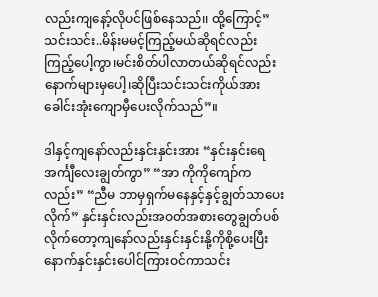လည်းကျနော့်လိုပင်ဖြစ်နေသည်၊၊ ထို့ကြောင့်”သင်းသင်း..မိန်းမမင့်ကြည့်မယ်ဆိုရင်လည်းကြည့်ပေါ့ကွာ၊မင်းစိတ်ပါလာတယ်ဆိုရင်လည်းနောက်များမှပေါ့၊ဆိုပြီးသင်းသင်းကိုယ်အားခေါင်းအုံးကျောမှီပေးလိုက်သည်”။

ဒါနှင့်ကျနော်လည်းနှင်းနှင်းအား “နှင်းနှင်းရေအင်္ကျီလေးချွတ်ကွာ” “အာ ကိုကိုကျော်ကလည်း” “ညီမ ဘာမှရှက်မနေနှင့်နှင့်ချွတ်သာပေးလိုက်” နှင်းနှင်းလည်းအဝတ်အစားတွေချွတ်ပစ်လိုက်တော့ကျနော်လည်းနှင်းနှင်းနို့ကိုစို့ပေးပြီးနောက်နှင်းနှင်းပေါင်ကြားဝင်ကာသင်း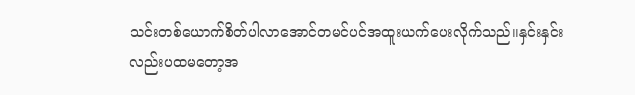သင်းတစ်ယောက်စိတ်ပါလာအောင်တမင်ပင်အထူးယက်ပေးလိုက်သည်၊၊နှင်းနှင်းလည်းပထမတော့အ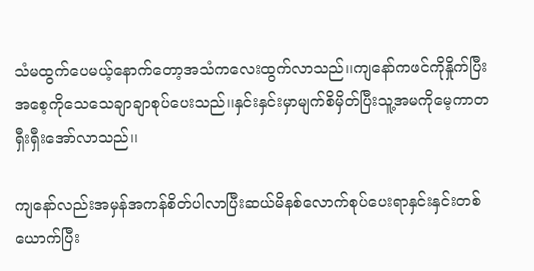သံမထွက်ပေမယ့်နောက်တော့အသံကလေးထွက်လာသည်၊၊ကျနော်ကဖင်ကိုနှိုက်ပြီးအစေ့ကိုသေသေချာချာစုပ်ပေးသည်၊၊နှင်းနှင်းမှာမျက်စိမှိတ်ပြီးသူ့အမကိုမေ့ကာတရှီးရှီးအော်လာသည်၊၊

ကျနော်လည်းအမှန်အကန်စိတ်ပါလာပြီးဆယ်မိနစ်လောက်စုပ်ပေးရာနှင်းနှင်းတစ်ယောက်ပြီး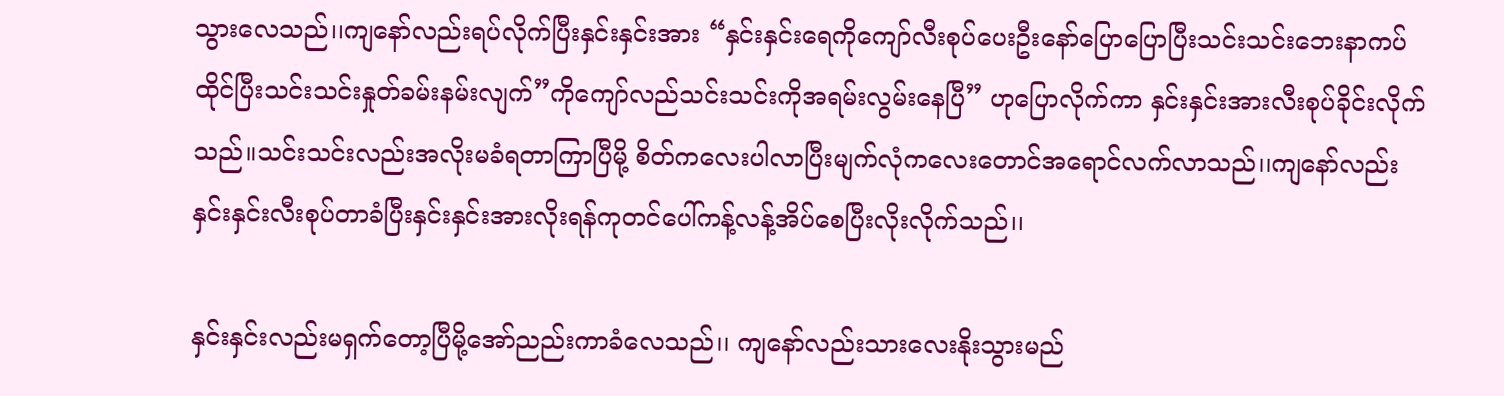သွားလေသည်၊၊ကျနော်လည်းရပ်လိုက်ပြီးနှင်းနှင်းအား “နှင်းနှင်းရေကိုကျော်လီးစုပ်ပေးဦးနော်ပြောပြောပြီးသင်းသင်းဘေးနာကပ်ထိုင်ပြီးသင်းသင်းနှုတ်ခမ်းနမ်းလျက်”ကိုကျော်လည်သင်းသင်းကိုအရမ်းလွမ်းနေပြီ” ဟုပြောလိုက်ကာ နှင်းနှင်းအားလီးစုပ်ခိုင်းလိုက်သည်။သင်းသင်းလည်းအလိုးမခံရတာကြာပြီမို့ စိတ်ကလေးပါလာပြီးမျက်လုံကလေးတောင်အရောင်လက်လာသည်၊၊ကျနော်လည်းနှင်းနှင်းလီးစုပ်တာခံပြီးနှင်းနှင်းအားလိုးရန်ကုတင်ပေါ်ကန့်လန့်အိပ်စေပြီးလိုးလိုက်သည်၊၊

နှင်းနှင်းလည်းမရှက်တော့ပြီမို့အော်ညည်းကာခံလေသည်၊၊ ကျနော်လည်းသားလေးနိုးသွားမည်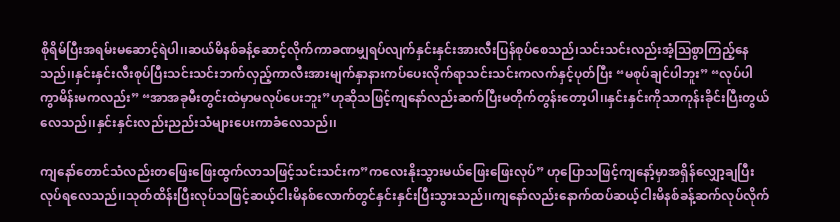စိုရိမ်ပြီးအရမ်းမဆောင့်ရဲပါ၊၊ဆယ်မိနစ်ခန့်ဆောင့်လိုက်ကာခဏမျှရပ်လျက်နှင်းနှင်းအားလီးပြန်စုပ်စေသည်၊သင်းသင်းလည်းအံ့ဩစွာကြည့်နေသည်၊၊နှင်းနှင်းလီးစုပ်ပြီးသင်းသင်းဘက်လှည့်ကာလီးအားမျက်နှာနားကပ်ပေးလိုက်ရာသင်းသင်းကလက်နှင့်ပုတ်ပြီး “မစုပ်ချင်ပါဘူး” “လုပ်ပါကွာမိန်းမကလည်း” “အာအခုမီးတွင်းထဲမှာမလုပ်ပေးဘူး”ဟုဆိုသဖြင့်ကျနော်လည်းဆက်ပြီးမတိုက်တွန်းတော့ပါ၊၊နှင်းနှင်းကိုသာကုန်းခိုင်းပြီးတွယ်လေသည်၊၊နှင်းနှင်းလည်းညည်းသံများပေးကာခံလေသည်၊၊

ကျနော်တောင်သံလည်းတဖြေးဖြေးထွက်လာသဖြင့်သင်းသင်းက”ကလေးနိုးသွားမယ်ဖြေးဖြေးလုပ်” ဟုပြောသဖြင့်ကျနော့်မှာအရှိန်လျှော့ချပြီးလုပ်ရလေသည်၊၊သုတ်ထိန်းပြီးလုပ်သဖြင့်ဆယ့်ငါးမိနစ်လောက်တွင်နှင်းနှင်းပြီးသွားသည်၊၊ကျနော်လည်းနောက်ထပ်ဆယ့်ငါးမိနစ်ခန့်ဆက်လုပ်လိုက်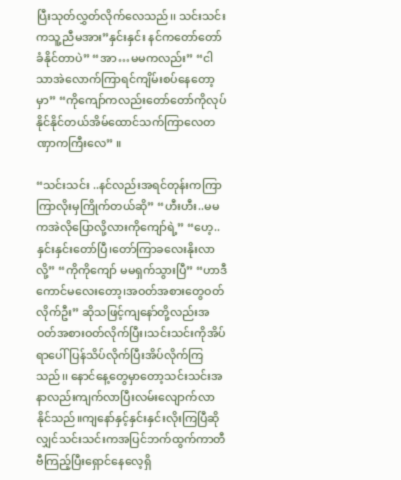ပြီးသုတ်လွှတ်လိုက်လေသည်၊၊ သင်းသင်းကသူ့ညီမအား”နှင်းနှင်း နင်ကတော်တော်ခံနိုင်တာပဲ” “အာ…မမကလည်း” “ငါသာအဲလောက်ကြာရင်ကျိမ်းစပ်နေတော့မှာ” “ကိုကျော်ကလည်းတော်တော်ကိုလုပ်နိုင်နိုင်တယ်အိမ်ထောင်သက်ကြာလေတဏှာကကြီးလေ” ။

“သင်းသင်း ..နင်လည်းအရင်တုန်းကကြာကြာလိုးမှကြိုက်တယ်ဆို” “ဟီးဟီး..မမကအဲလိုပြောလို့လားကိုကျော်ရဲ့” “ဟေ့..နှင်းနှင်းတော်ပြီ၊တော်ကြာခလေးနိုးလာလို့” “ကိုကိုကျော် မမရှက်သွားပြီ” “ဟာဒီကောင်မလေးတော့၊အဝတ်အစားတွေဝတ်လိုက်ဦး” ဆိုသဖြင့်ကျနော်တို့လည်းအဝတ်အစားဝတ်လိုက်ပြီး၊သင်းသင်းကိုအိပ်ရာပေါ်ပြန်သိပ်လိုက်ပြီးအိပ်လိုက်ကြသည်၊၊ နောင်နေ့တွေမှာတော့သင်းသင်းအနာလည်းကျက်လာပြီးလမ်းလျောက်လာနိုင်သည်။ကျနော်နှင့်နှင်းနှင်းလိုးကြပြီဆိုလျှင်သင်းသင်းကအပြင်ဘက်ထွက်ကာတီဗီကြည့်ပြီးရှောင်နေလေ့ရှိ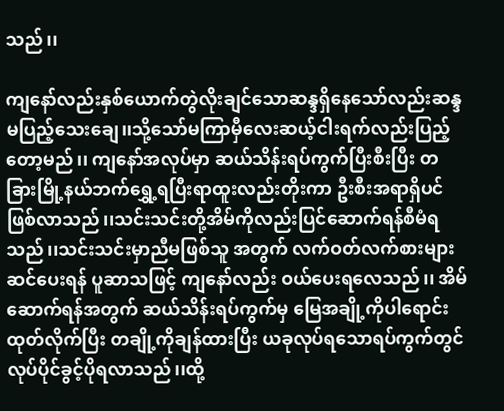သည်၊၊

ကျနော်လည်းနှစ်ယောက်တွဲလိုးချင်သောဆန္ဒရှိနေသော်လည်းဆန္ဒမပြည့်သေးချေ၊၊သို့သော်မကြာမှီလေးဆယ့်ငါးရက်လည်းပြည့်တော့မည်၊၊ ကျနော်အလုပ်မှာ ဆယ်သိန်းရပ်ကွက်ပြီးစီးပြီး တခြားမြို့နယ်ဘက်ရွှေ့ရပြီးရာထူးလည်းတိုးကာ ဦးစီးအရာရှိပင်ဖြစ်လာသည်၊၊သင်းသင်းတို့အိမ်ကိုလည်းပြင်ဆောက်ရန်စီမံရသည်၊၊သင်းသင်းမှာညီမဖြစ်သူ အတွက် လက်ဝတ်လက်စားများဆင်ပေးရန် ပူဆာသဖြင့် ကျနော်လည်း ဝယ်ပေးရလေသည်၊၊ အိမ်ဆောက်ရန်အတွက် ဆယ်သိန်းရပ်ကွက်မှ မြေအချို့ကိုပါရောင်းထုတ်လိုက်ပြီး တချို့ကိုချန်ထားပြီး ယခုလုပ်ရသောရပ်ကွက်တွင်လုပ်ပိုင်ခွင့်ပိုရလာသည်၊၊ထို့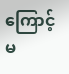ကြောင့်မ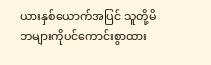ယားနှစ်ယောက်အပြင် သူတို့မိဘများကိုပင်ကောင်းစွာထား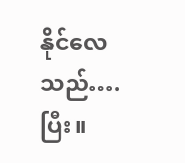နိုင်လေသည်…. ပြီး။